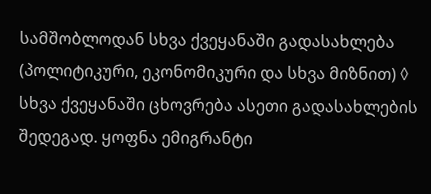სამშობლოდან სხვა ქვეყანაში გადასახლება (პოლიტიკური, ეკონომიკური და სხვა მიზნით) ◊ სხვა ქვეყანაში ცხოვრება ასეთი გადასახლების შედეგად. ყოფნა ემიგრანტი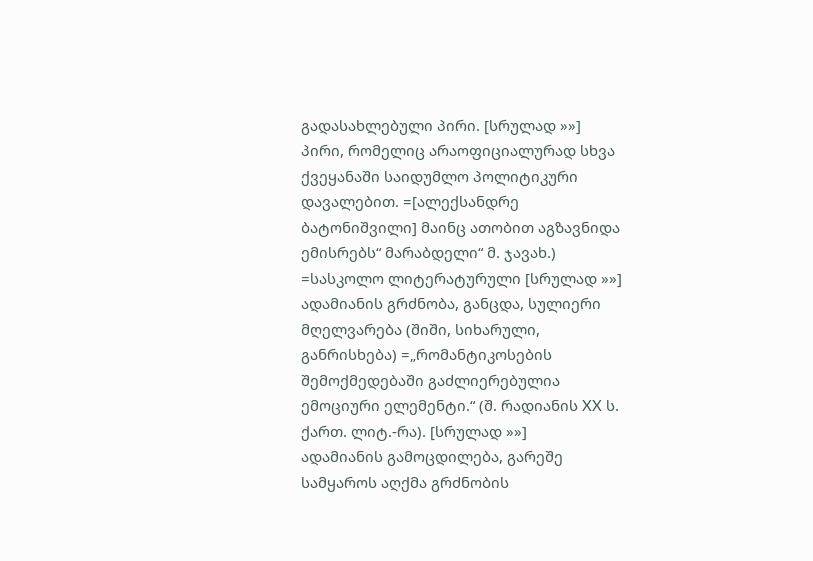გადასახლებული პირი. [სრულად »»]
პირი, რომელიც არაოფიციალურად სხვა ქვეყანაში საიდუმლო პოლიტიკური დავალებით. =[ალექსანდრე ბატონიშვილი] მაინც ათობით აგზავნიდა ემისრებს“ მარაბდელი“ მ. ჯავახ.) =სასკოლო ლიტერატურული [სრულად »»]
ადამიანის გრძნობა, განცდა, სულიერი მღელვარება (შიში, სიხარული, განრისხება) =„რომანტიკოსების შემოქმედებაში გაძლიერებულია ემოციური ელემენტი.“ (შ. რადიანის XX ს. ქართ. ლიტ.-რა). [სრულად »»]
ადამიანის გამოცდილება, გარეშე სამყაროს აღქმა გრძნობის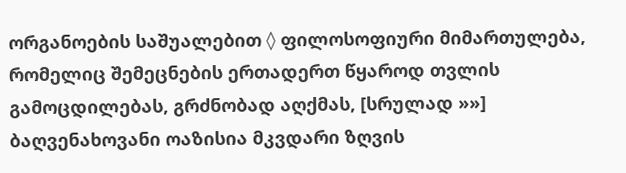ორგანოების საშუალებით ◊ ფილოსოფიური მიმართულება, რომელიც შემეცნების ერთადერთ წყაროდ თვლის გამოცდილებას, გრძნობად აღქმას, [სრულად »»]
ბაღვენახოვანი ოაზისია მკვდარი ზღვის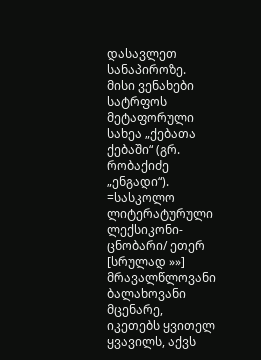დასავლეთ სანაპიროზე. მისი ვენახები სატრფოს მეტაფორული სახეა „ქებათა ქებაში“ (გრ. რობაქიძე „ენგადი“). =სასკოლო ლიტერატურული ლექსიკონი-ცნობარი/ ეთერ [სრულად »»]
მრავალწლოვანი ბალახოვანი მცენარე, იკეთებს ყვითელ ყვავილს, აქვს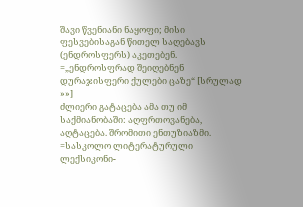შავი წვენიანი ნაყოფი; მისი ფესვებისაგან წითელ საღებავს (ენდროსფერს) აკეთებენ. =„ენდროსფრად შეიღებნენ დურაჯისფერი ქულები ცაზე“ [სრულად »»]
ძლიერი გატაცება ამა თუ იმ საქმიანობაში: აღფრთოვანება, აღტაცება. შრომითი ენთუზიაზმი. =სასკოლო ლიტერატურული ლექსიკონი-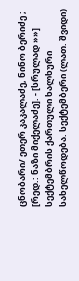ცნობარი/ ეთერ კაკალაძე, ნინო ბერიძე ; [რედ.: ნაზი მიქელაძე]. - [სრულად »»]
სექტემბრის ქართული ხალხური სახელწოდება. სექტემბერი (ლათ. შვიდი)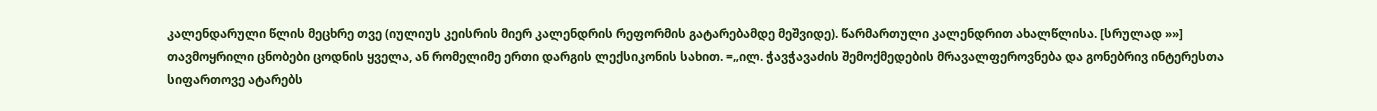კალენდარული წლის მეცხრე თვე (იულიუს კეისრის მიერ კალენდრის რეფორმის გატარებამდე მეშვიდე). წარმართული კალენდრით ახალწლისა. [სრულად »»]
თავმოყრილი ცნობები ცოდნის ყველა, ან რომელიმე ერთი დარგის ლექსიკონის სახით. =„ილ. ჭავჭავაძის შემოქმედების მრავალფეროვნება და გონებრივ ინტერესთა სიფართოვე ატარებს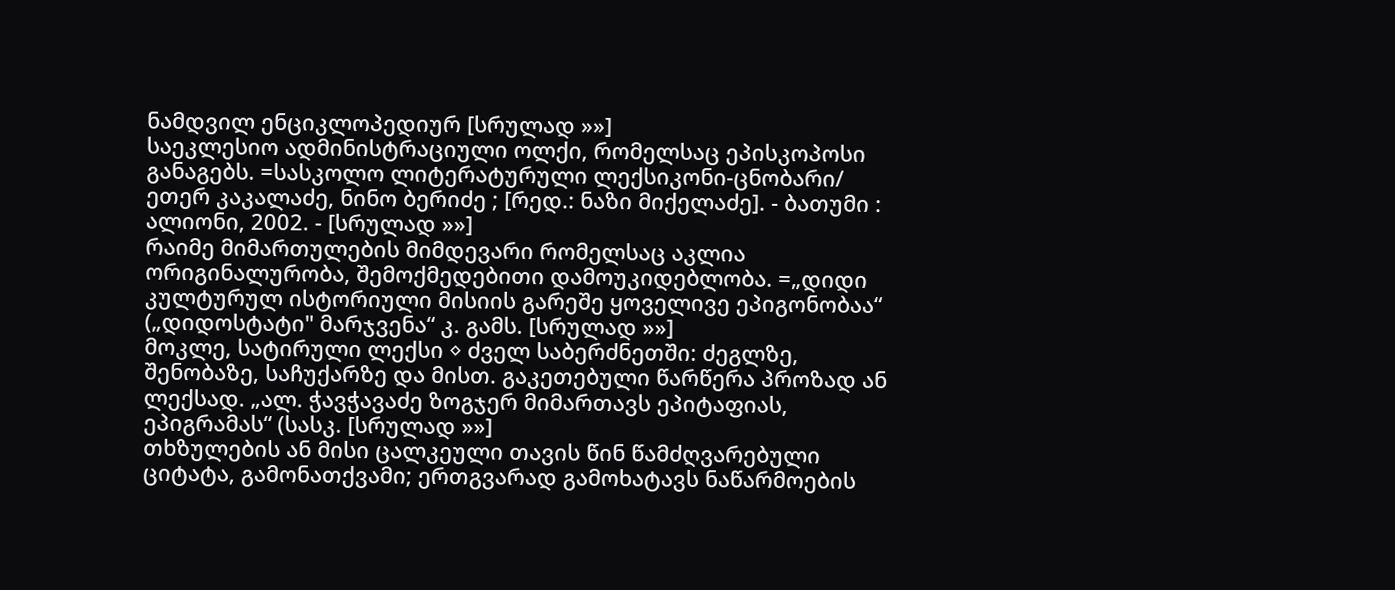ნამდვილ ენციკლოპედიურ [სრულად »»]
საეკლესიო ადმინისტრაციული ოლქი, რომელსაც ეპისკოპოსი განაგებს. =სასკოლო ლიტერატურული ლექსიკონი-ცნობარი/ ეთერ კაკალაძე, ნინო ბერიძე ; [რედ.: ნაზი მიქელაძე]. - ბათუმი : ალიონი, 2002. - [სრულად »»]
რაიმე მიმართულების მიმდევარი რომელსაც აკლია ორიგინალურობა, შემოქმედებითი დამოუკიდებლობა. =„დიდი კულტურულ ისტორიული მისიის გარეშე ყოველივე ეპიგონობაა“ („დიდოსტატი" მარჯვენა“ კ. გამს. [სრულად »»]
მოკლე, სატირული ლექსი ◊ ძველ საბერძნეთში: ძეგლზე, შენობაზე, საჩუქარზე და მისთ. გაკეთებული წარწერა პროზად ან ლექსად. „ალ. ჭავჭავაძე ზოგჯერ მიმართავს ეპიტაფიას, ეპიგრამას“ (სასკ. [სრულად »»]
თხზულების ან მისი ცალკეული თავის წინ წამძღვარებული ციტატა, გამონათქვამი; ერთგვარად გამოხატავს ნაწარმოების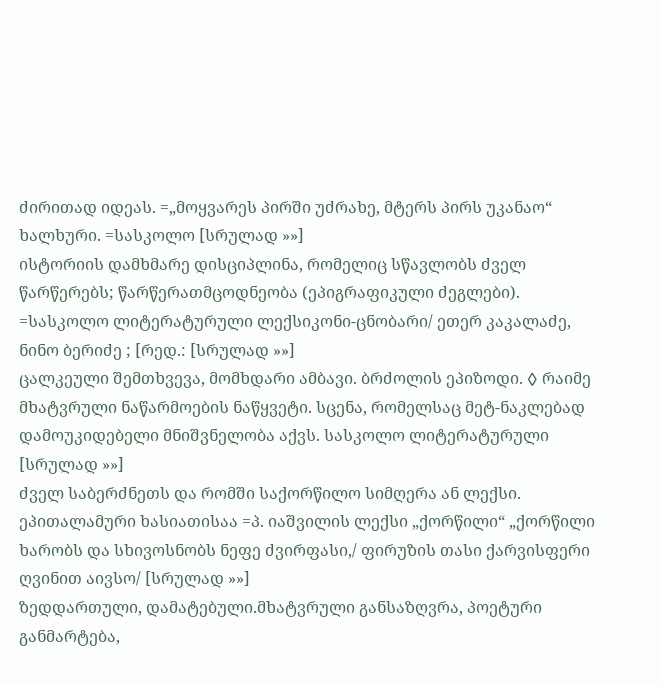ძირითად იდეას. =„მოყვარეს პირში უძრახე, მტერს პირს უკანაო“ ხალხური. =სასკოლო [სრულად »»]
ისტორიის დამხმარე დისციპლინა, რომელიც სწავლობს ძველ წარწერებს; წარწერათმცოდნეობა (ეპიგრაფიკული ძეგლები). =სასკოლო ლიტერატურული ლექსიკონი-ცნობარი/ ეთერ კაკალაძე, ნინო ბერიძე ; [რედ.: [სრულად »»]
ცალკეული შემთხვევა, მომხდარი ამბავი. ბრძოლის ეპიზოდი. ◊ რაიმე მხატვრული ნაწარმოების ნაწყვეტი. სცენა, რომელსაც მეტ-ნაკლებად დამოუკიდებელი მნიშვნელობა აქვს. სასკოლო ლიტერატურული [სრულად »»]
ძველ საბერძნეთს და რომში საქორწილო სიმღერა ან ლექსი. ეპითალამური ხასიათისაა =პ. იაშვილის ლექსი „ქორწილი“ „ქორწილი ხარობს და სხივოსნობს ნეფე ძვირფასი,/ ფირუზის თასი ქარვისფერი ღვინით აივსო/ [სრულად »»]
ზედდართული, დამატებული.მხატვრული განსაზღვრა, პოეტური განმარტება,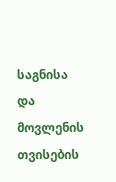საგნისა და მოვლენის თვისების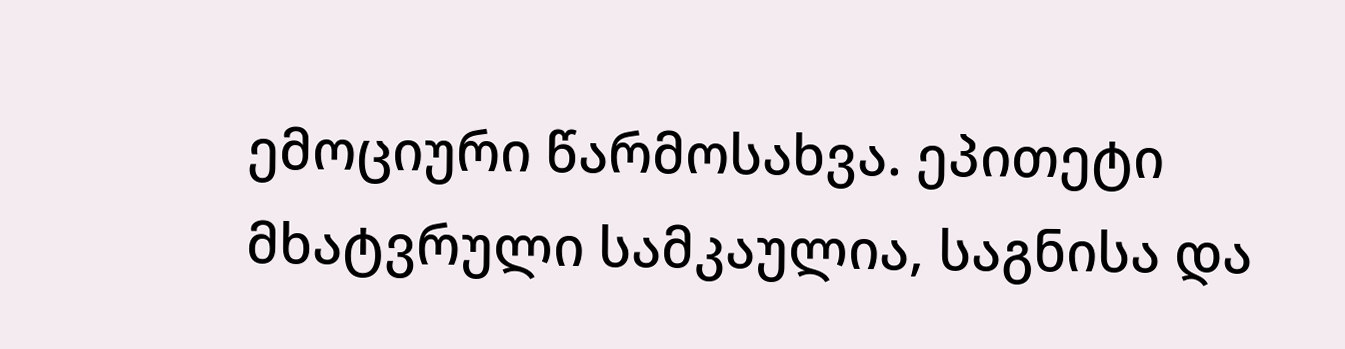ემოციური წარმოსახვა. ეპითეტი მხატვრული სამკაულია, საგნისა და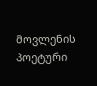მოვლენის პოეტური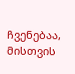ჩვენებაა, მისთვის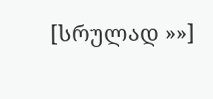[სრულად »»]